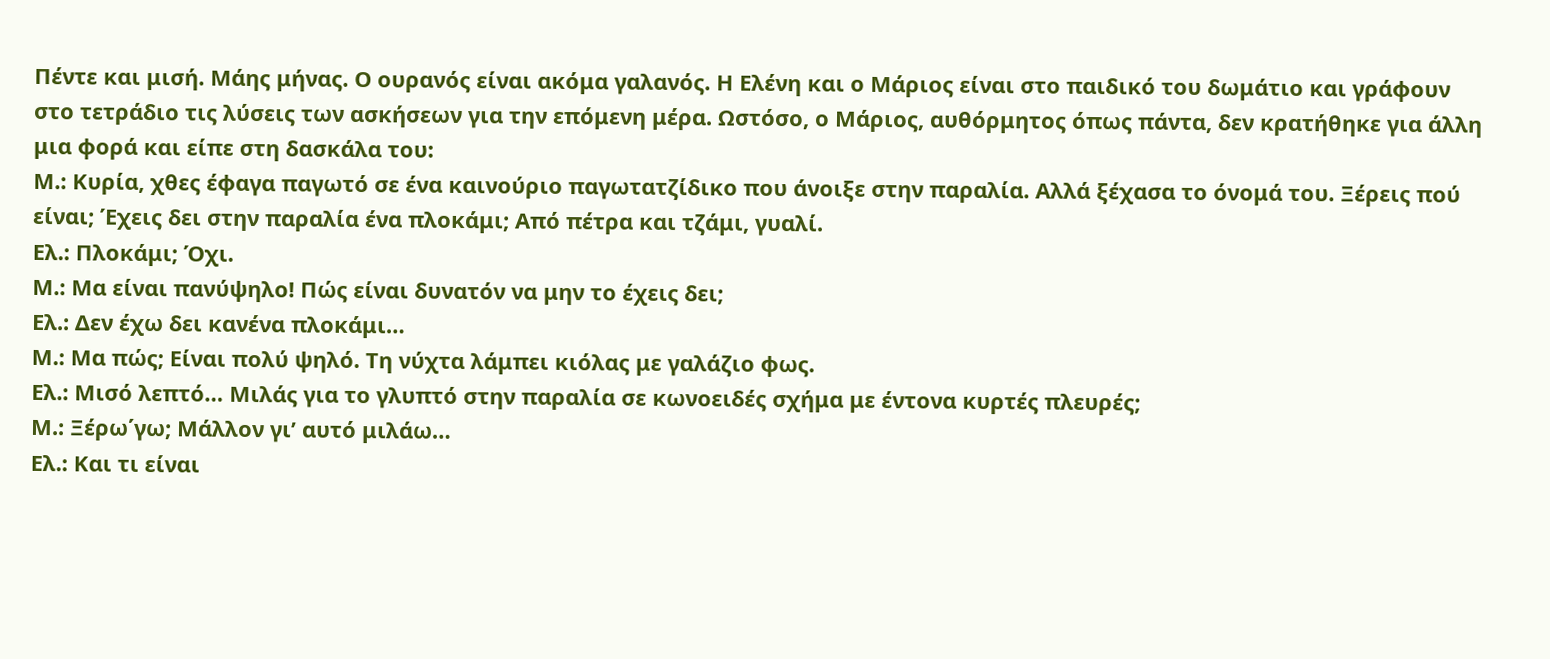Πέντε και μισή. Μάης μήνας. Ο ουρανός είναι ακόμα γαλανός. Η Ελένη και ο Μάριος είναι στο παιδικό του δωμάτιο και γράφουν στο τετράδιο τις λύσεις των ασκήσεων για την επόμενη μέρα. Ωστόσο, ο Μάριος, αυθόρμητος όπως πάντα, δεν κρατήθηκε για άλλη μια φορά και είπε στη δασκάλα του:
Μ.: Κυρία, χθες έφαγα παγωτό σε ένα καινούριο παγωτατζίδικο που άνοιξε στην παραλία. Αλλά ξέχασα το όνομά του. Ξέρεις πού είναι; Έχεις δει στην παραλία ένα πλοκάμι; Από πέτρα και τζάμι, γυαλί.
Ελ.: Πλοκάμι; Όχι.
Μ.: Μα είναι πανύψηλο! Πώς είναι δυνατόν να μην το έχεις δει;
Ελ.: Δεν έχω δει κανένα πλοκάμι…
Μ.: Μα πώς; Είναι πολύ ψηλό. Τη νύχτα λάμπει κιόλας με γαλάζιο φως.
Ελ.: Μισό λεπτό… Μιλάς για το γλυπτό στην παραλία σε κωνοειδές σχήμα με έντονα κυρτές πλευρές;
Μ.: Ξέρω΄γω; Μάλλον γι’ αυτό μιλάω…
Ελ.: Και τι είναι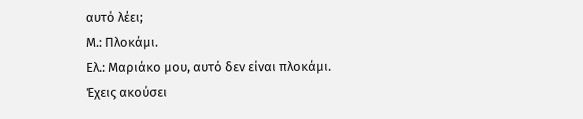αυτό λέει;
Μ.: Πλοκάμι.
Ελ.: Μαριάκο μου, αυτό δεν είναι πλοκάμι. Έχεις ακούσει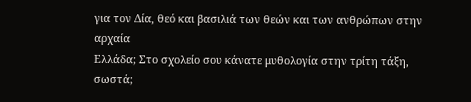για τον Δία, θεό και βασιλιά των θεών και των ανθρώπων στην αρχαία
Ελλάδα; Στο σχολείο σου κάνατε μυθολογία στην τρίτη τάξη, σωστά;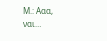Μ.: Ααα, ναι…